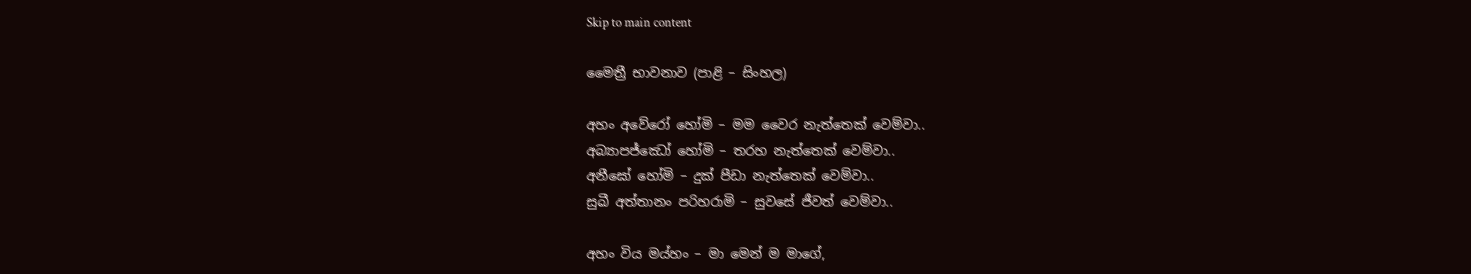Skip to main content

මෛත්‍රී භාවනාව (පාළි – සිංහල)

අහං අවේරෝ හෝමි – මම වෛර නැත්තෙක් වෙම්වා..
අබ්‍යාපජ්ඣෝ හෝමි – තරහ නැත්තෙක් වෙම්වා..
අනීඝෝ හෝමි – දුක් පීඩා නැත්තෙක් වෙම්වා..
සුඛී අත්තානං පරිහරාමි – සුවසේ ජීවත් වෙම්වා..

අහං විය මය්හං – මා මෙන් ම මාගේ,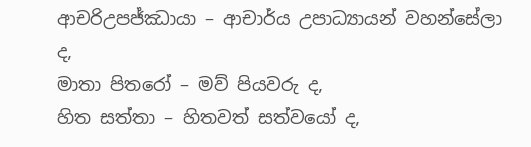ආචරිඋපජ්ඣායා – ආචාර්ය උපාධ්‍යායන් වහන්සේලා ද,
මාතා පිතරෝ – මව් පියවරු ද,
හිත සත්තා – හිතවත් සත්වයෝ ද,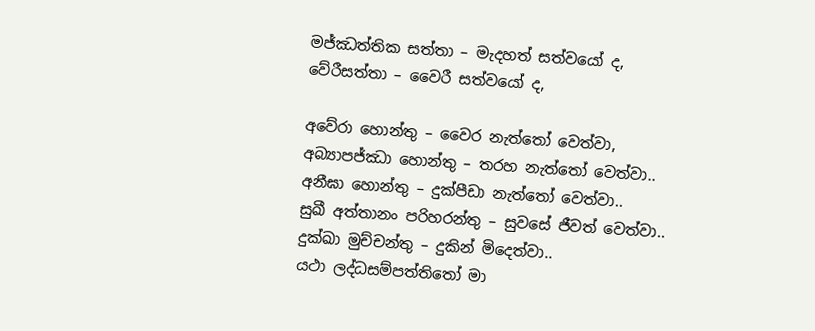මජ්ඣත්තික සත්තා – මැදහත් සත්වයෝ ද,
වේරීසත්තා – වෛරී සත්වයෝ ද,

අවේරා හොන්තු – වෛර නැත්තෝ වෙත්වා,
අබ්‍යාපජ්ඣා හොන්තු – තරහ නැත්තෝ වෙත්වා..
අනීඝා හොන්තු – දුක්පීඩා නැත්තෝ වෙත්වා..
සුඛී අත්තානං පරිහරන්තු – සුවසේ ජීවත් වෙත්වා..
දුක්ඛා මුච්චන්තු – දුකින් මිදෙත්වා..
යථා ලද්ධසම්පත්තිතෝ මා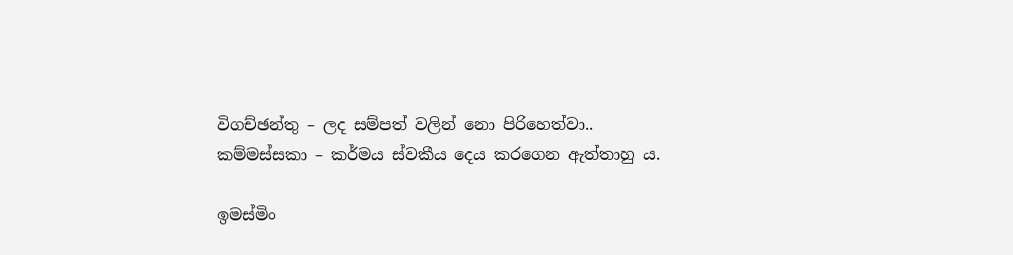විගච්ඡන්තු – ලද සම්පත් වලින් නො පිරිහෙත්වා..
කම්මස්සකා – කර්මය ස්වකීය දෙය කරගෙන ඇත්තාහු ය.

ඉමස්මිං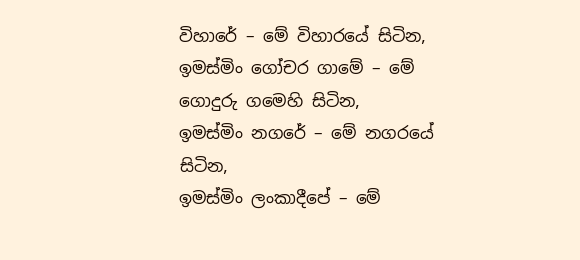විහාරේ – මේ විහාරයේ සිටින,
ඉමස්මිං ගෝචර ගාමේ – මේ ගොදුරු ගමෙහි සිටින,
ඉමස්මිං නගරේ – මේ නගරයේ සිටින,
ඉමස්මිං ලංකාදීපේ – මේ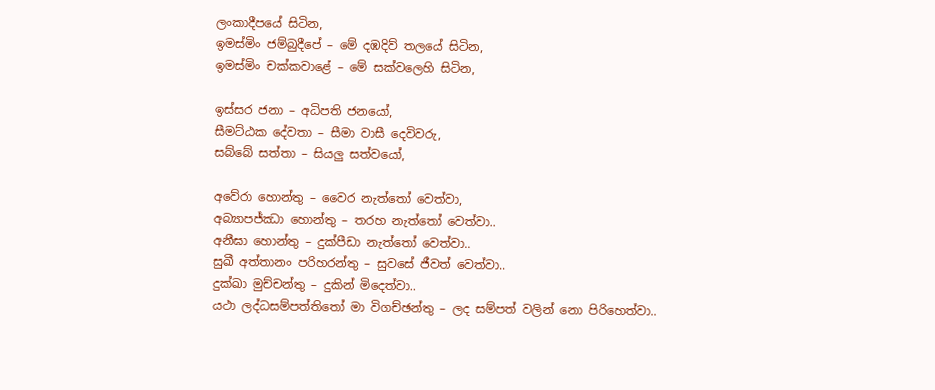ලංකාදීපයේ සිටින,
ඉමස්මිං ජම්බුදීපේ – මේ දඹදිව් තලයේ සිටින,
ඉමස්මිං චක්කවාළේ – මේ සක්වලෙහි සිටින,

ඉස්සර ජනා – අධිපති ජනයෝ,
සීමට්ඨක දේවතා – සීමා වාසී දෙවිවරු,
සබ්බේ සත්තා – සියලු සත්වයෝ,

අවේරා හොන්තු – වෛර නැත්තෝ වෙත්වා,
අබ්‍යාපජ්ඣා හොන්තු – තරහ නැත්තෝ වෙත්වා..
අනීඝා හොන්තු – දුක්පීඩා නැත්තෝ වෙත්වා..
සුඛී අත්තානං පරිහරන්තු – සුවසේ ජීවත් වෙත්වා..
දුක්ඛා මුච්චන්තු – දුකින් මිදෙත්වා..
යථා ලද්ධසම්පත්තිතෝ මා විගච්ඡන්තු – ලද සම්පත් වලින් නො පිරිහෙත්වා..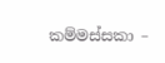කම්මස්සකා –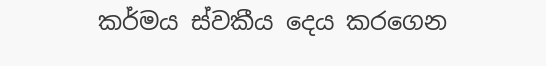කර්මය ස්වකීය දෙය කරගෙන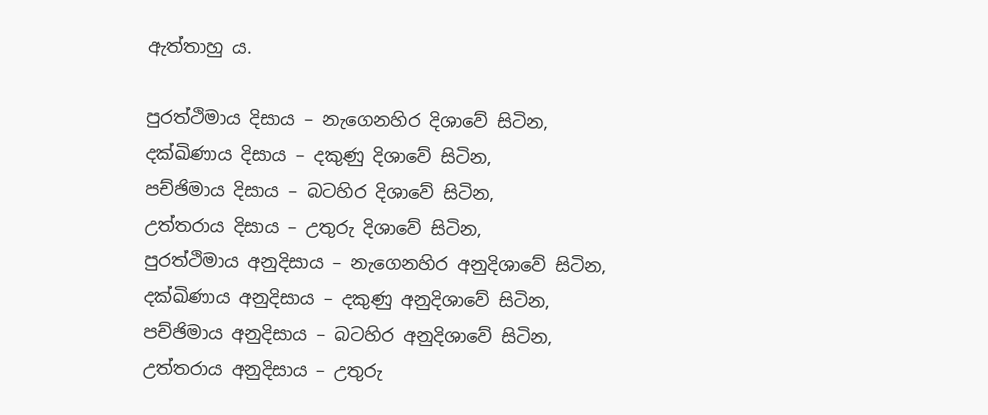ඇත්තාහු ය.

පුරත්ථිමාය දිසාය – නැගෙනහිර දිශාවේ සිටින,
දක්ඛිණාය දිසාය – දකුණු දිශාවේ සිටින,
පච්ඡිමාය දිසාය – බටහිර දිශාවේ සිටින,
උත්තරාය දිසාය – උතුරු දිශාවේ සිටින,
පුරත්ථිමාය අනුදිසාය – නැගෙනහිර අනුදිශාවේ සිටින,
දක්ඛිණාය අනුදිසාය – දකුණු අනුදිශාවේ සිටින,
පච්ඡිමාය අනුදිසාය – බටහිර අනුදිශාවේ සිටින,
උත්තරාය අනුදිසාය – උතුරු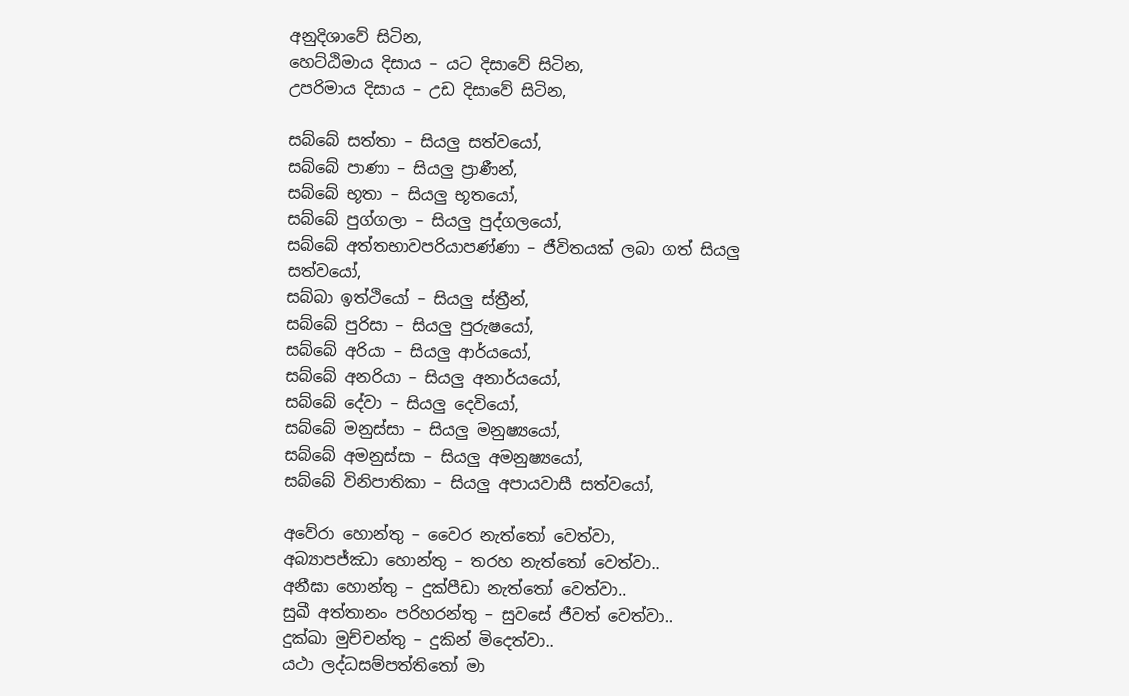අනුදිශාවේ සිටින,
හෙට්ඨිමාය දිසාය – යට දිසාවේ සිටින,
උපරිමාය දිසාය – උඩ දිසාවේ සිටින,

සබ්බේ සත්තා – සියලු සත්වයෝ,
සබ්බේ පාණා – සියලු ප්‍රාණීන්,
සබ්බේ භූතා – සියලු භූතයෝ,
සබ්බේ පුග්ගලා – සියලු පුද්ගලයෝ,
සබ්බේ අත්තභාවපරියාපණ්ණා – ජීවිතයක් ලබා ගත් සියලු සත්වයෝ,
සබ්බා ඉත්ථියෝ – සියලු ස්ත්‍රීන්,
සබ්බේ පුරිසා – සියලු පුරුෂයෝ,
සබ්බේ අරියා – සියලු ආර්යයෝ,
සබ්බේ අනරියා – සියලු අනාර්යයෝ,
සබ්බේ දේවා – සියලු දෙවියෝ,
සබ්බේ මනුස්සා – සියලු මනුෂ්‍යයෝ,
සබ්බේ අමනුස්සා – සියලු අමනුෂ්‍යයෝ,
සබ්බේ විනිපාතිකා – සියලු අපායවාසී සත්වයෝ,

අවේරා හොන්තු – වෛර නැත්තෝ වෙත්වා,
අබ්‍යාපජ්ඣා හොන්තු – තරහ නැත්තෝ වෙත්වා..
අනීඝා හොන්තු – දුක්පීඩා නැත්තෝ වෙත්වා..
සුඛී අත්තානං පරිහරන්තු – සුවසේ ජීවත් වෙත්වා..
දුක්ඛා මුච්චන්තු – දුකින් මිදෙත්වා..
යථා ලද්ධසම්පත්තිතෝ මා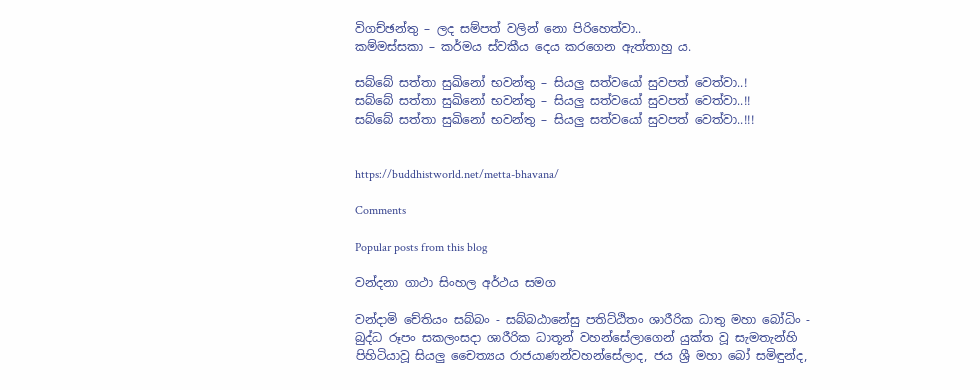විගච්ඡන්තු – ලද සම්පත් වලින් නො පිරිහෙත්වා..
කම්මස්සකා – කර්මය ස්වකීය දෙය කරගෙන ඇත්තාහු ය.

සබ්බේ සත්තා සුඛිනෝ භවන්තු – සියලු සත්වයෝ සුවපත් වෙත්වා..!
සබ්බේ සත්තා සුඛිනෝ භවන්තු – සියලු සත්වයෝ සුවපත් වෙත්වා..!!
සබ්බේ සත්තා සුඛිනෝ භවන්තු – සියලු සත්වයෝ සුවපත් වෙත්වා..!!!


https://buddhistworld.net/metta-bhavana/

Comments

Popular posts from this blog

වන්දනා ගාථා සිංහල අර්ථය සමග

වන්දාමි චේතියං සබ්බං - සබ්බඨානේසු පතිට්ඨිතං ශාරීරික ධාතු මහා බෝධිං - බුද්ධ රූපං සකලංසදා ශාරීරික ධාතූන් වහන්සේලාගෙන් යුක්ත වූ සැමතැන්හි පිහිටියාවූ සියලු චෛත්‍යය රාජයාණන්වහන්සේලාද, ජය ශ්‍රී මහා බෝ සමිඳුන්ද,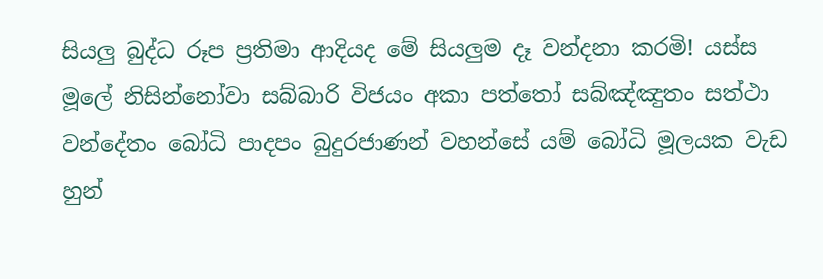සියලු බුද්ධ රූප ප්‍රතිමා ආදියද මේ සියලුම දෑ වන්දනා කරමි! යස්ස මූලේ නිසින්නෝවා සබ්බාරි විජයං අකා පත්තෝ සබ්ඤ්ඤුතං සත්ථා වන්දේතං බෝධි පාදපං බුදුරජාණන් වහන්සේ යම් බෝධි මූලයක වැඩ හුන්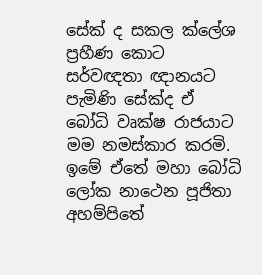සේක් ද සකල ක්ලේශ ප්‍රහීණ කොට සර්වඥතා ඥානයට පැමිණි සේක්ද ඒ බෝධි වෘක්ෂ රාජයාට මම නමස්කාර කරමි. ඉමේ ඒතේ මහා බෝධි ලෝක නාථෙන පූජිතා අහම්පිතේ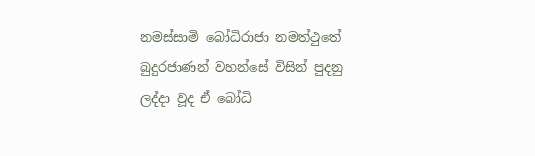නමස්සාමි බෝධිරාජා නමත්ථුතේ බුදුරජාණන් වහන්සේ විසින් පුදනු ලද්දා වූද ඒ බෝධි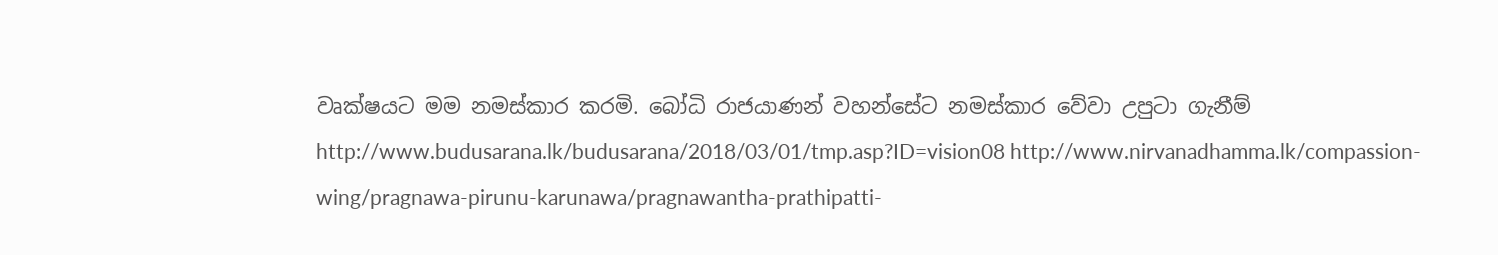වෘක්ෂයට මම නමස්කාර කරමි. බෝධි රාජයාණන් වහන්සේට නමස්කාර වේවා උපුටා ගැනීම් http://www.budusarana.lk/budusarana/2018/03/01/tmp.asp?ID=vision08 http://www.nirvanadhamma.lk/compassion-wing/pragnawa-pirunu-karunawa/pragnawantha-prathipatti-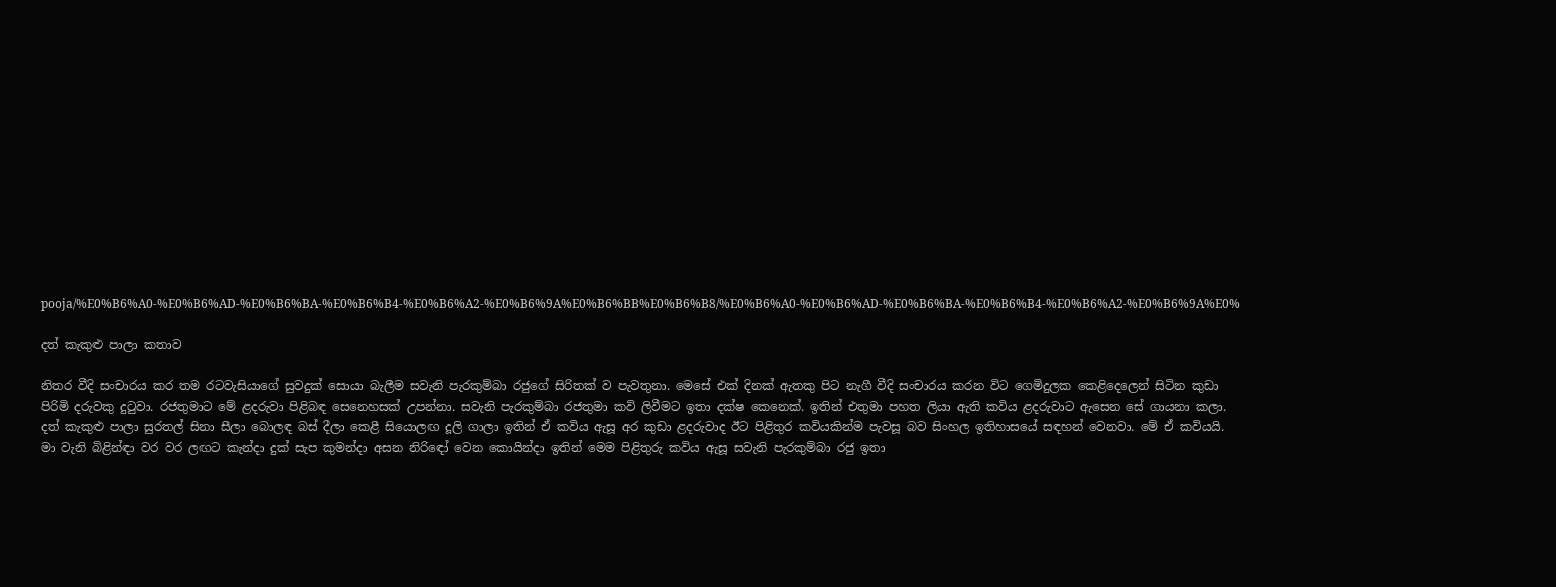pooja/%E0%B6%A0-%E0%B6%AD-%E0%B6%BA-%E0%B6%B4-%E0%B6%A2-%E0%B6%9A%E0%B6%BB%E0%B6%B8/%E0%B6%A0-%E0%B6%AD-%E0%B6%BA-%E0%B6%B4-%E0%B6%A2-%E0%B6%9A%E0%

දත් කැකුළු පාලා කතාව

නිතර වීදි සංචාරය කර තම රටවැසියාගේ සුවදුක් සොයා බැලීම සවැනි පැරකුම්බා රජුගේ සිරිතක් ව පැවතුනා. මෙසේ එක් දිනක් ඇතකු පිට නැගී වීදි සංචාරය කරන විට ගෙමිදුලක කෙළිදෙලෙන් සිටින කුඩා පිරිමි දරුවකු දුටුවා. රජතුමාට මේ ළදරුවා පිළිබඳ සෙනෙහසක් උපන්නා. සවැනි පැරකුම්බා රජතුමා කවි ලිවීමට ඉතා දක්ෂ කෙනෙක්. ඉතින් එතුමා පහත ලියා ඇති කවිය ළදරුවාට ඇසෙන සේ ගායනා කලා. දත් කැකුළු පාලා සුරතල් සිනා සීලා බොලඳ බස් දීලා කෙළී සියොලඟ දූලි ගාලා ඉතින් ඒ කවිය ඇසූ අර කුඩා ළදරුවාද ඊට පිළිතුර කවියකින්ම පැවසූ බව සිංහල ඉතිහාසයේ සඳහන් වෙනවා. මේ ඒ කවියයි. මා වැනි බිළින්ඳා වර වර ලඟට කැන්දා දුක් සැප කුමන්දා අසන නිරිඳෝ වෙන කොයින්දා ඉතින් මෙම පිළිතුරු කවිය ඇසූ සවැනි පැරකුම්බා රජු ඉතා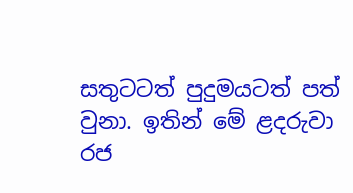සතුටටත් පුදුමයටත් පත් වුනා. ඉතින් මේ ළදරුවා රජ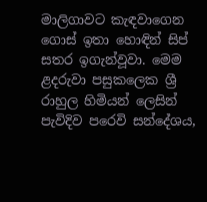මාලිගාවට කැඳවාගෙන ගොස් ඉතා හොඳින් සිප් සතර ඉගැන්වූවා. මෙම ළදරුවා පසුකලෙක ශ්‍රී රාහුල හිමියන් ලෙසින් පැවිදිව පරෙවි සන්දේශය,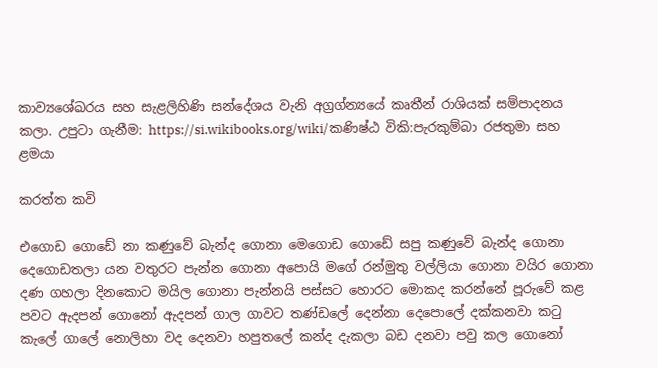කාව්‍යශේඛරය සහ සැළලිහිණි සන්දේශය වැනි අග්‍රග්න්‍යයේ කෘතීන් රාශියක් සම්පාදනය කලා. උපුටා ගැනීම: https://si.wikibooks.org/wiki/කණිෂ්ඨ විකි:පැරකුම්බා රජතුමා සහ ළමයා

කරත්ත කවි

එගොඩ ගොඩේ නා කණුවේ බැන්ද ගොනා මෙගොඩ ගොඩේ සපු කණුවේ බැන්ද ගොනා දෙගොඩතලා යන වතුරට පැන්න ගොනා අපොයි මගේ රන්මුතු වල්ලියා ගොනා වයිර ගොනා දණ ගහලා දිනකොට මයිල ගොනා පැන්නයි පස්සට හොරට මොකද කරන්නේ පූරුවේ කළ පවට ඇදපන් ගොනෝ ඇදපන් ගාල ගාවට තණ්ඩලේ දෙන්නා දෙපොලේ දක්කනවා කටු කැලේ ගාලේ නොලිහා වද දෙනවා හපුතලේ කන්ද දැකලා බඩ දනවා පවු කල ගොනෝ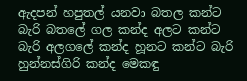ඇදපන් හපුතල් යනවා බතල කන්ට බැරි බතලේ ගල කන්ද අලට කන්ට බැරි අලගලේ කන්ද හූනට කන්ට බැරි හුන්නස්ගිරි කන්ද මෙකඳු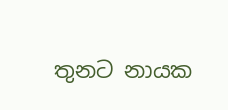තුනට නායක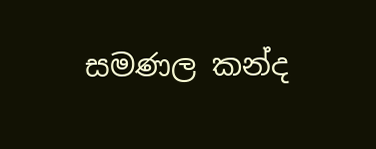සමණල කන්ද